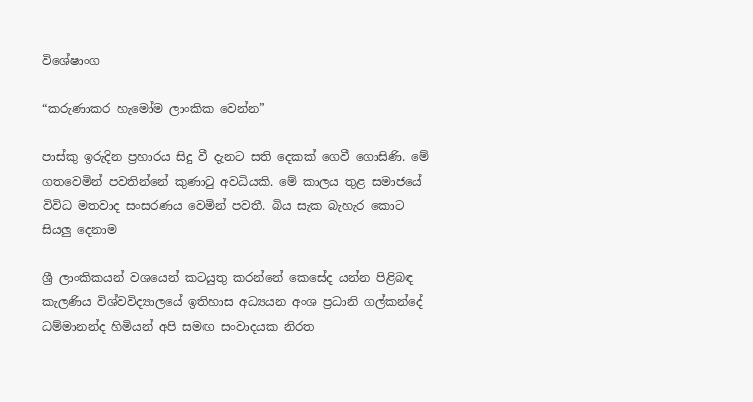විශේෂාංග

“කරුණාකර හැමෝම ලාංකික වෙන්න”

පාස්කු ඉරුදින ප්‍රහාරය සිදු වී දැනට සති දෙකක් ගෙවී ගොසිණි. මේ ගතවෙමින් පවතින්නේ කුණාටු අවධියකි. මේ කාලය තුළ සමාජයේ විවිධ මතවාද සංසරණය වෙමින් පවතී. බිය සැක බැහැර කොට සියලු දෙනාම

ශ්‍රී ලාංකිකයන් වශයෙන් කටයුතු කරන්නේ කෙසේද යන්න පිළිබඳ කැලණිය විශ්වවිද්‍යාලයේ ඉතිහාස අධ්‍යයන අංශ ප්‍රධානි ගල්කන්දේ ධම්මානන්ද හිමියන් අපි සමඟ සංවාදයක නිරත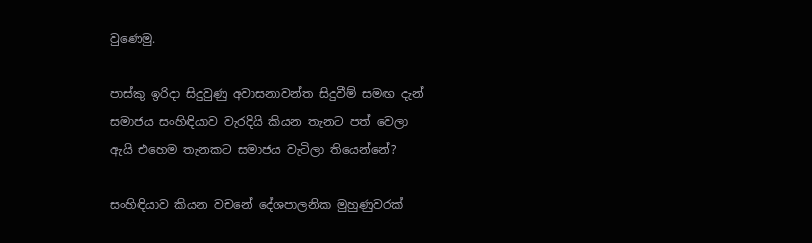වුණෙමු.

පාස්කු ඉරිදා සිදුවුණු අවාසනාවන්ත සිදුවීම් සමඟ දැන් සමාජය සංහිඳියාව වැරදියි කියන තැනට පත් වෙලා ඇයි එහෙම තැනකට සමාජය වැටිලා තියෙන්නේ?

සංහිඳියාව කියන වචනේ දේශපාලනික මුහුණුවරක්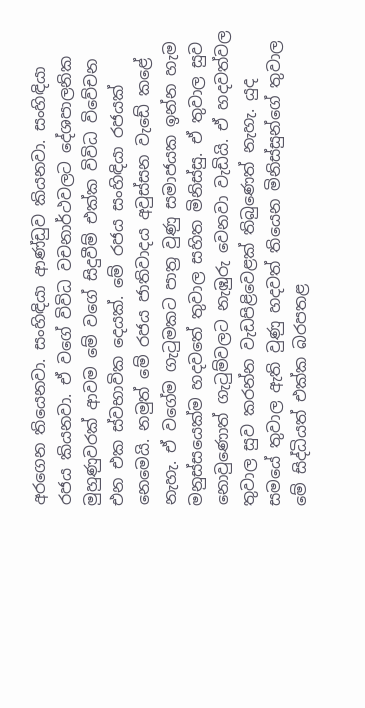අරගෙන තියෙනවා. සංහිඳියා ආණ්ඩුව කියනවා. සංහිඳියා රජය කියනවා. ඒ වගේ විවිධ වචනාර්ථවලට දේශපාලනික මුහුණුවරක් ආවම මේ වගේ සිදුවීම් එක්ක විවිධ විවේචන එන එක ස්වභාවික දෙයක්. මේ රජය සංහිඳියා රජයක් නෙමෙයි. නමුත් මේ රජය ජාතිවාදය අවුස්සන වැඩේ කළේ නැහැ. ඒ වගේම ගැටුමකට පාත්‍ර වුණු සමාජයක ඉන්න හැම මනුස්සයෙක්ම හදවතේ තුවාල සහිත මිනිස්සු. ඒ තුවාල සුව නොවුණොත් ගැටුම්වලට නැඹුරු වෙනවා වැඩියි. ඒ හදවත්වල තුවාල සුව කරන්න වැඩපිළිවෙළක් තිබුණෙත් නැහැ. යුද සමයේ තුවාල ඇති වුණු හදවත් තියෙන මිනිස්සුන්ගේ තුවාල මේ සිද්ධියත් එක්ක බරපතළ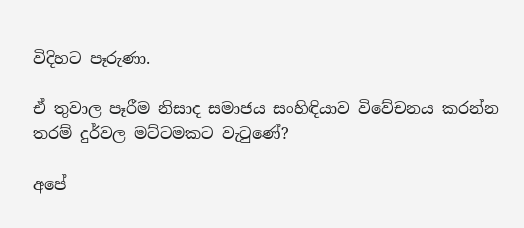විදිහට පෑරුණා.

ඒ තුවාල පෑරීම නිසාද සමාජය සංහිඳියාව විවේචනය කරන්න තරම් දුර්වල මට්ටමකට වැටුණේ?

අපේ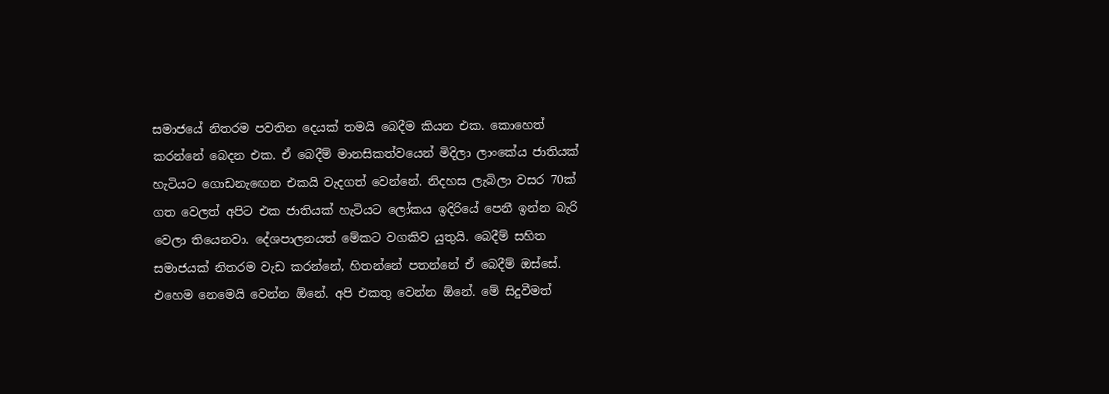සමාජයේ නිතරම පවතින දෙයක් තමයි බෙදීම කියන එක. කොහෙත් කරන්නේ බෙදන එක. ඒ බෙදීම් මානසිකත්වයෙන් මිදිලා ලාංකේය ජාතියක් හැටියට ගොඩනැඟෙන එකයි වැදගත් වෙන්නේ. නිදහස ලැබිලා වසර 70ක් ගත වෙලත් අපිට එක ජාතියක් හැටියට ලෝකය ඉදිරියේ පෙනී ඉන්න බැරි වෙලා තියෙනවා. දේශපාලනයත් මේකට වගකිව යුතුයි. බෙදීම් සහිත සමාජයක් නිතරම වැඩ කරන්නේ, හිතන්නේ පතන්නේ ඒ බෙදීම් ඔස්සේ. එහෙම නෙමෙයි වෙන්න ඕනේ. අපි එකතු වෙන්න ඕනේ. මේ සිදුවීමත්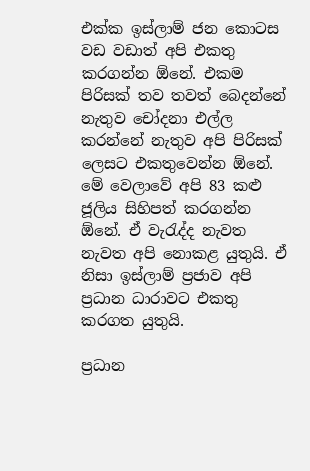එක්ක ඉස්ලාම් ජන කොටස වඩ වඩාත් අපි එකතු කරගන්න ඕනේ. එකම පිරිසක් තව තවත් බෙදන්නේ නැතුව චෝදනා එල්ල කරන්නේ නැතුව අපි පිරිසක් ලෙසට එකතුවෙන්න ඕනේ. මේ වෙලාවේ අපි 83 කළු ජූලිය සිහිපත් කරගන්න ඕනේ. ඒ වැරැද්ද නැවත නැවත අපි නොකළ යුතුයි. ඒ නිසා ඉස්ලාම් ප්‍රජාව අපි ප්‍රධාන ධාරාවට එකතු කරගත යුතුයි.

ප්‍රධාන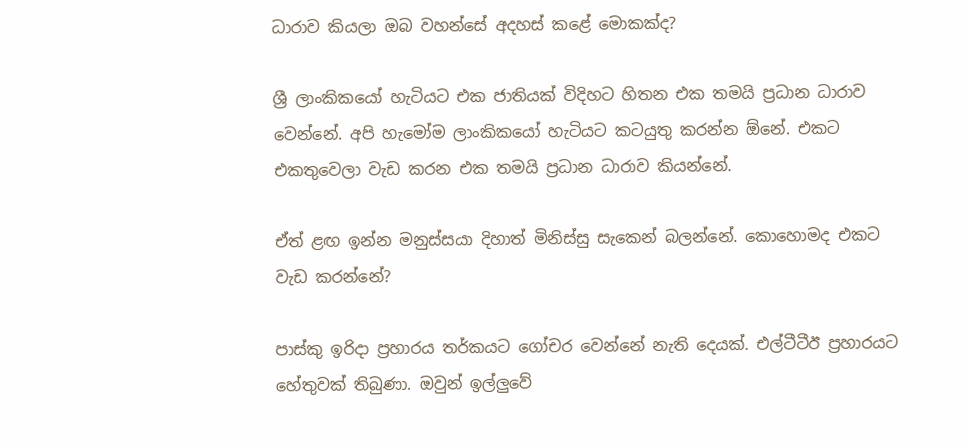ධාරාව කියලා ඔබ වහන්සේ අදහස් කළේ මොකක්ද?

ශ්‍රී ලාංකිකයෝ හැටියට එක ජාතියක් විදිහට හිතන එක තමයි ප්‍රධාන ධාරාව වෙන්නේ. අපි හැමෝම ලාංකිකයෝ හැටියට කටයුතු කරන්න ඕනේ. එකට එකතුවෙලා වැඩ කරන එක තමයි ප්‍රධාන ධාරාව කියන්නේ.

ඒත් ළඟ ඉන්න මනුස්සයා දිහාත් මිනිස්සු සැකෙන් බලන්නේ. කොහොමද එකට වැඩ කරන්නේ?

පාස්කු ඉරිදා ප්‍රහාරය තර්කයට ගෝචර වෙන්නේ නැති දෙයක්. එල්ටීටීඊ ප්‍රහාරයට හේතුවක් තිබුණා. ඔවුන් ඉල්ලුවේ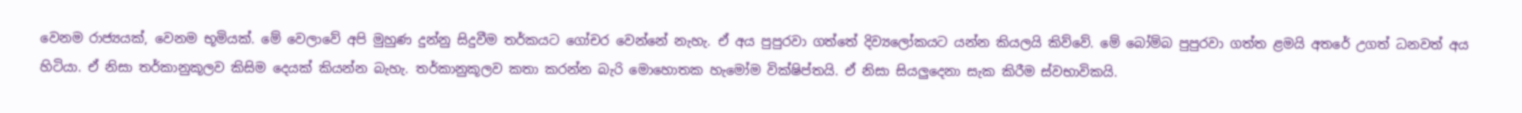වෙනම රාජ්‍යයක්, වෙනම භූමියක්. මේ වෙලාවේ අපි මුහුණ දුන්නු සිදුවීම තර්කයට ගෝචර වෙන්නේ නැහැ. ඒ අය පුපුරවා ගත්තේ දිව්‍යලෝකයට යන්න කියලයි කිව්වේ. මේ බෝම්බ පුපුරවා ගත්ත ළමයි අතරේ උගත් ධනවත් අය හිටියා. ඒ නිසා තර්කානුකූලව කිසිම දෙයක් කියන්න බැහැ. තර්කානුකූලව කතා කරන්න බැරි මොහොතක හැමෝම වික්ෂිප්තයි. ඒ නිසා සියලුදෙනා සැක කිරීම ස්වභාවිකයි.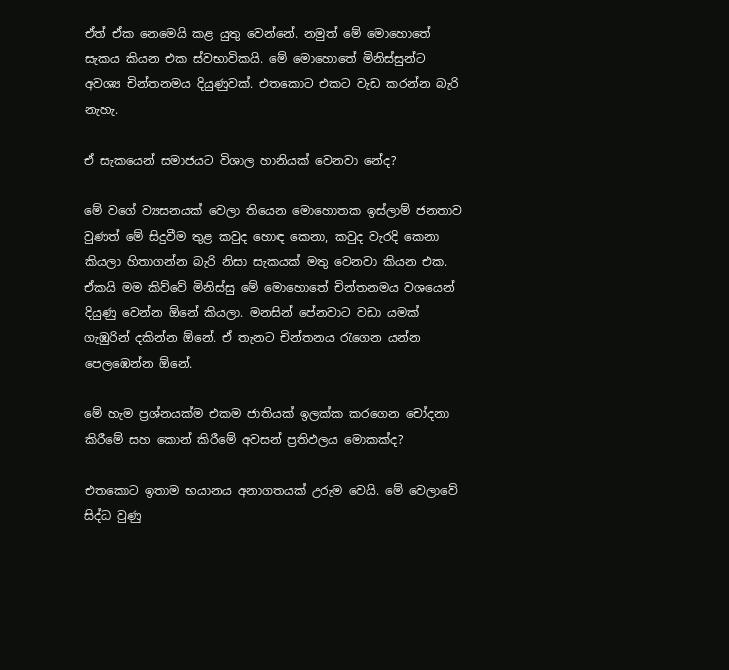ඒත් ඒක නෙමෙයි කළ යුතු වෙන්නේ. නමුත් මේ මොහොතේ සැකය කියන එක ස්වභාවිකයි. මේ මොහොතේ මිනිස්සුන්ට අවශ්‍ය චින්තනමය දියුණුවක්. එතකොට එකට වැඩ කරන්න බැරි නැහැ.

ඒ සැකයෙන් සමාජයට විශාල හානියක් වෙනවා නේද?

මේ වගේ ව්‍යසනයක් වෙලා තියෙන මොහොතක ඉස්ලාම් ජනතාව වුණත් මේ සිදුවීම තුළ කවුද හොඳ කෙනා, කවුද වැරදි කෙනා කියලා හිතාගන්න බැරි නිසා සැකයක් මතු වෙනවා කියන එක. ඒකයි මම කිව්වේ මිනිස්සු මේ මොහොතේ චින්තනමය වශයෙන් දියුණු වෙන්න ඕනේ කියලා. මනසින් පේනවාට වඩා යමක් ගැඹුරින් දකින්න ඕනේ. ඒ තැනට චින්තනය රැගෙන යන්න පෙලඹෙන්න ඕනේ.

මේ හැම ප්‍රශ්නයක්ම එකම ජාතියක් ඉලක්ක කරගෙන චෝදනා කිරීමේ සහ කොන් කිරීමේ අවසන් ප්‍රතිඵලය මොකක්ද?

එතකොට ඉතාම භයානය අනාගතයක් උරුම වෙයි. මේ වෙලාවේ සිද්ධ වුණු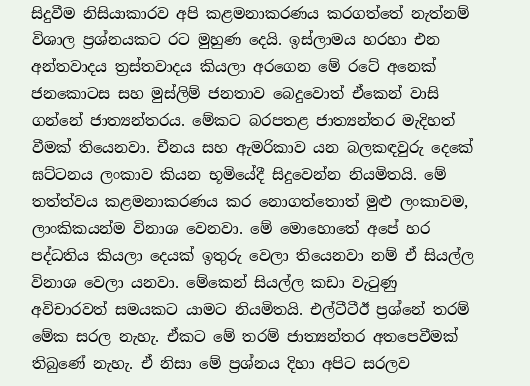සිදුවීම නිසියාකාරව අපි කළමනාකරණය කරගත්තේ නැත්නම් විශාල ප්‍රශ්නයකට රට මුහුණ දෙයි. ඉස්ලාමය හරහා එන අන්තවාදය ත්‍රස්තවාදය කියලා අරගෙන මේ රටේ අනෙක් ජනකොටස සහ මුස්ලිම් ජනතාව බෙදුවොත් ඒකෙන් වාසි ගන්නේ ජාත්‍යන්තරය. මේකට බරපතළ ජාත්‍යන්තර මැදිහත් වීමක් තියෙනවා. චීනය සහ ඇමරිකාව යන බලකඳවුරු දෙකේ ඝට්ටනය ලංකාව කියන භූමියේදී සිදුවෙන්න නියමිතයි. මේ තත්ත්වය කළමනාකරණය කර නොගත්තොත් මුළු ලංකාවම, ලාංකිකයන්ම විනාශ වෙනවා. මේ මොහොතේ අපේ හර පද්ධතිය කියලා දෙයක් ඉතුරු වෙලා තියෙනවා නම් ඒ සියල්ල විනාශ වෙලා යනවා. මේකෙන් සියල්ල කඩා වැටුණු අවිචාරවත් සමයකට යාමට නියමිතයි. එල්ටීටීඊ ප්‍රශ්නේ තරම් මේක සරල නැහැ. ඒකට මේ තරම් ජාත්‍යන්තර අතපෙවීමක් තිබුණේ නැහැ. ඒ නිසා මේ ප්‍රශ්නය දිහා අපිට සරලව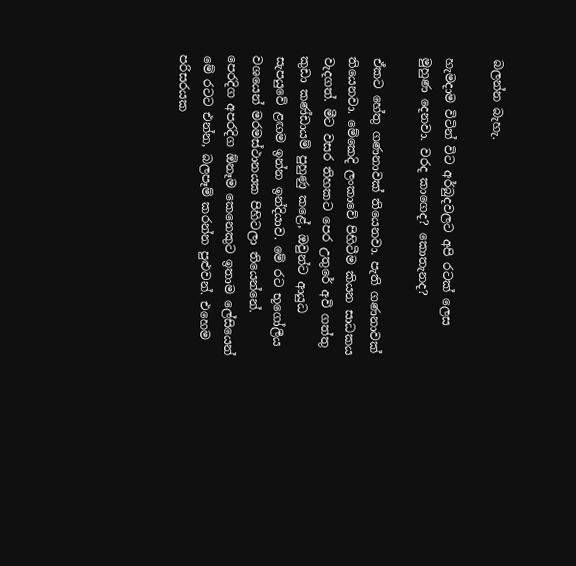බලන්න බැහැ.

හැමදාම විටින් විට අර්බුදවලට අපි රටක් ලෙස මුහුණ දෙනවා. වරද කාගෙද? කොතැනද?

ඒකට හේතු ගණනාවක් තියෙනවා. පැති ගණනාවක් තියෙනවා. මේකෙදි ලංකාවේ පිහිටීම කියන සාධකය වැදගත්. මීට වසර තිහකට පෙර උතුරේ අවි ගත්තු කුඩා කණ්ඩායම් පුහුණු කළේ, ඔවුන්ට ආයුධ සැපයුවේ ළඟම ඉන්න ඉන්දියාව. මේ රට භූගෝලීය වශයෙන් මරමස්ථානයක පිහිටලා තියෙන්නේ. පෙරදිග අපරදිග ඕනෑම කෙනෙකුට ඉතාම ලේසියෙන් මේ රටට එන්න, බලපෑම් කරන්න පුළුවන්. එහෙම පරිසරයක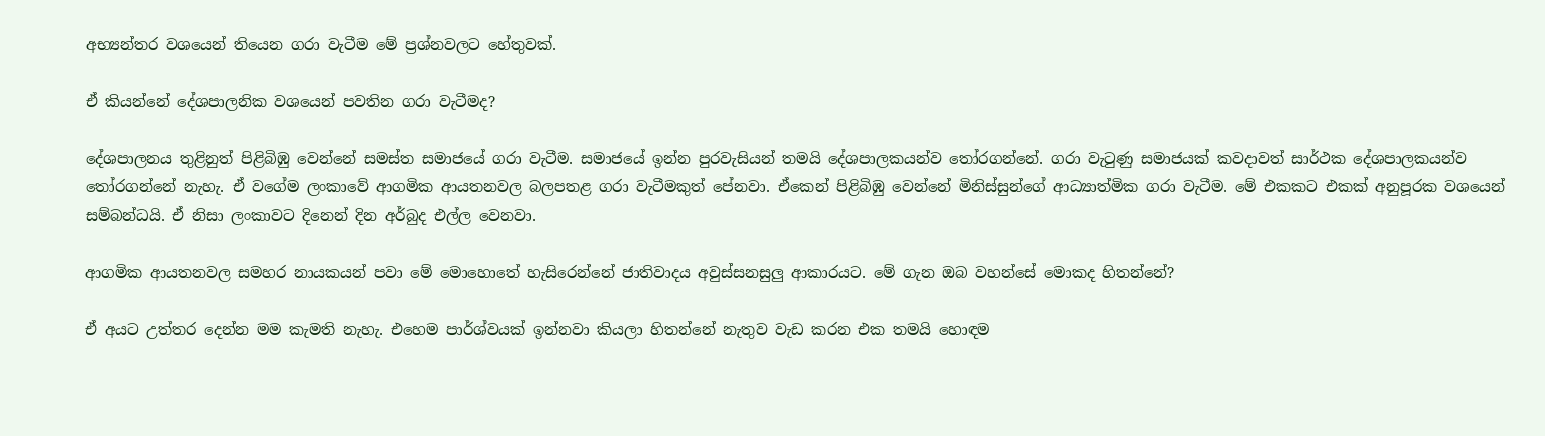අභ්‍යන්තර වශයෙන් තියෙන ගරා වැටීම මේ ප්‍රශ්නවලට හේතුවක්.

ඒ කියන්නේ දේශපාලනික වශයෙන් පවතින ගරා වැටීමද?

දේශපාලනය තුළිනුත් පිළිබිඹු වෙන්නේ සමස්ත සමාජයේ ගරා වැටීම. සමාජයේ ඉන්න පුරවැසියන් තමයි දේශපාලකයන්ව තෝරගන්නේ. ගරා වැටුණු සමාජයක් කවදාවත් සාර්ථක දේශපාලකයන්ව තෝරගන්නේ නැහැ. ඒ වගේම ලංකාවේ ආගමික ආයතනවල බලපතළ ගරා වැටීමකුත් පේනවා. ඒකෙන් පිළිබිඹු වෙන්නේ මිනිස්සුන්ගේ ආධ්‍යාත්මික ගරා වැටීම. මේ එකකට එකක් අනුපූරක වශයෙන් සම්බන්ධයි. ඒ නිසා ලංකාවට දිනෙන් දින අර්බුද එල්ල වෙනවා.

ආගමික ආයතනවල සමහර නායකයන් පවා මේ මොහොතේ හැසිරෙන්නේ ජාතිවාදය අවුස්සනසුලු ආකාරයට. මේ ගැන ඔබ වහන්සේ මොකද හිතන්නේ?

ඒ අයට උත්තර දෙන්න මම කැමති නැහැ. එහෙම පාර්ශ්වයක් ඉන්නවා කියලා හිතන්නේ නැතුව වැඩ කරන එක තමයි හොඳම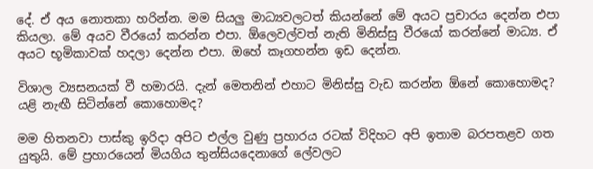දේ. ඒ අය නොතකා හරින්න. මම සියලු මාධ්‍යවලටත් කියන්නේ මේ අයට ප්‍රචාරය දෙන්න එපා කියලා. මේ අයව වීරයෝ කරන්න එපා. ඕලෙවල්වත් නැති මිනිස්සු වීරයෝ කරන්නේ මාධ්‍ය. ඒ අයට භූමිකාවක් හදලා දෙන්න එපා. ඔහේ කෑගහන්න ඉඩ දෙන්න.

විශාල ව්‍යසනයක් වී හමාරයි. දැන් මෙතනින් එහාට මිනිස්සු වැඩ කරන්න ඕනේ කොහොමද? යළි නැඟී සිටින්නේ කොහොමද?

මම හිතනවා පාස්කු ඉරිදා අපිට එල්ල වුණු ප්‍රහාරය රටක් විදිහට අපි ඉතාම බරපතළව ගත යුතුයි. මේ ප්‍රහාරයෙන් මියගිය තුන්සියදෙනාගේ ලේවලට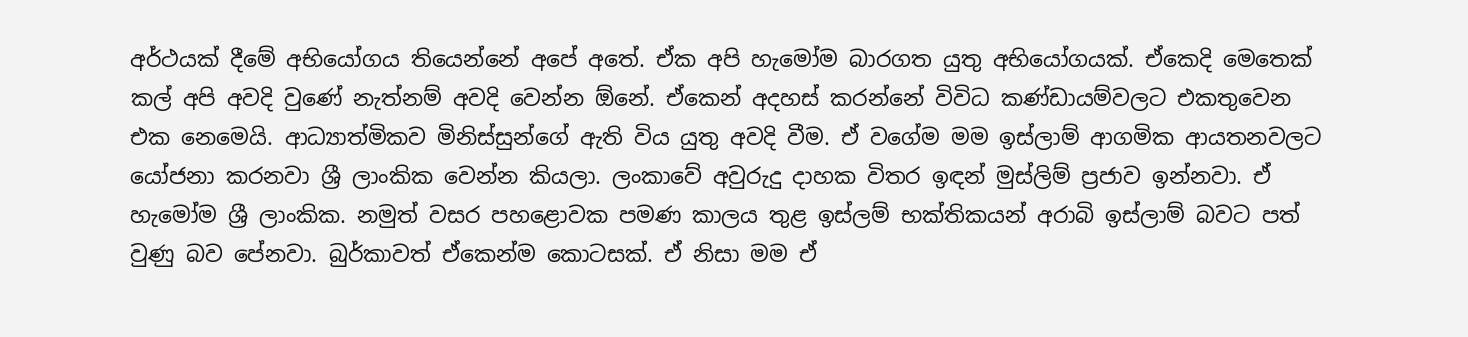අර්ථයක් දීමේ අභියෝගය තියෙන්නේ අපේ අතේ. ඒක අපි හැමෝම බාරගත යුතු අභියෝගයක්. ඒකෙදි මෙතෙක් කල් අපි අවදි වුණේ නැත්නම් අවදි වෙන්න ඕනේ. ඒකෙන් අදහස් කරන්නේ විවිධ කණ්ඩායම්වලට එකතුවෙන එක නෙමෙයි. ආධ්‍යාත්මිකව මිනිස්සුන්ගේ ඇති විය යුතු අවදි වීම. ඒ වගේම මම ඉස්ලාම් ආගමික ආයතනවලට යෝජනා කරනවා ශ්‍රී ලාංකික වෙන්න කියලා. ලංකාවේ අවුරුදු දාහක විතර ඉඳන් මුස්ලිම් ප්‍රජාව ඉන්නවා. ඒ හැමෝම ශ්‍රී ලාංකික. නමුත් වසර පහළොවක පමණ කාලය තුළ ඉස්ලම් භක්තිකයන් අරාබි ඉස්ලාම් බවට පත් වුණු බව පේනවා. බුර්කාවත් ඒකෙන්ම කොටසක්. ඒ නිසා මම ඒ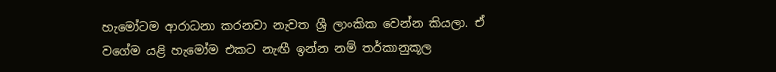හැමෝටම ආරාධනා කරනවා නැවත ශ්‍රී ලාංකික වෙන්න කියලා. ඒ වගේම යළි හැමෝම එකට නැඟී ඉන්න නම් තර්කානුකූල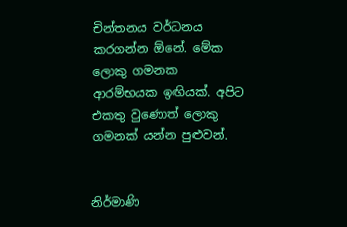චින්තනය වර්ධනය කරගන්න ඕනේ. මේක ලොකු ගමනක ආරම්භයක ඉඟියක්. අපිට එකතු වුණොත් ලොකු ගමනක් යන්න පුළුවන්.


නිර්මාණි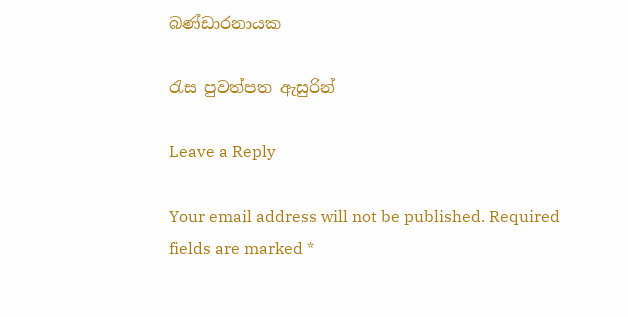බණ්ඩාරනායක

රැස පුවත්පත ඇසුරින්

Leave a Reply

Your email address will not be published. Required fields are marked *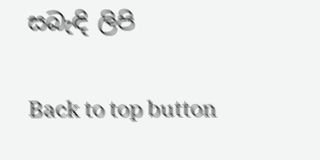සබැඳි ලිපි

Back to top button